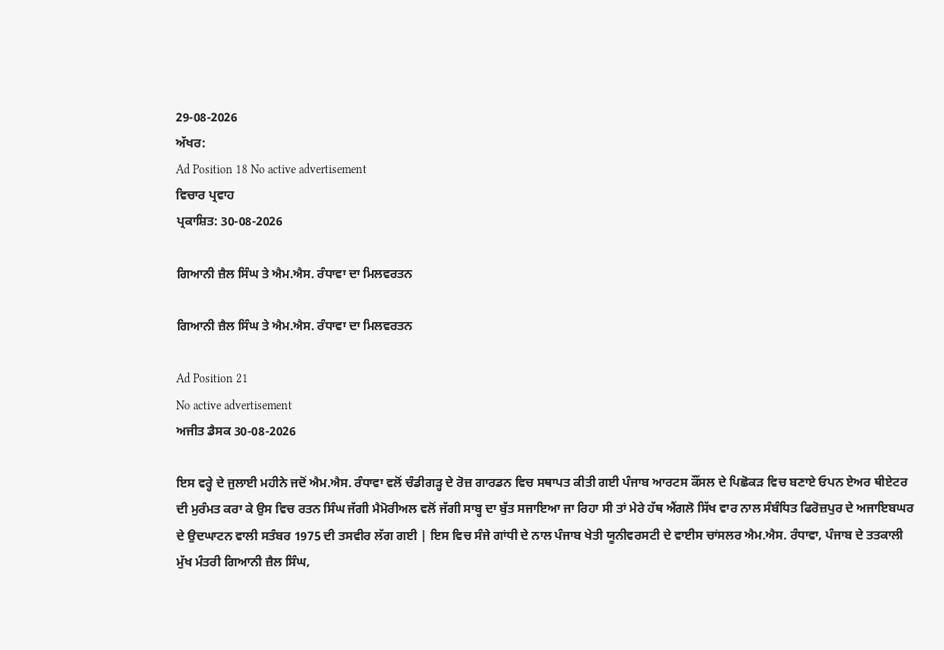29-08-2026
ਅੱਖਰ:
Ad Position 18 No active advertisement
ਵਿਚਾਰ ਪ੍ਰਵਾਹ
ਪ੍ਰਕਾਸ਼ਿਤ: 30-08-2026

ਗਿਆਨੀ ਜ਼ੈਲ ਸਿੰਘ ਤੇ ਐਮ.ਐਸ. ਰੰਧਾਵਾ ਦਾ ਮਿਲਵਰਤਨ

ਗਿਆਨੀ ਜ਼ੈਲ ਸਿੰਘ ਤੇ ਐਮ.ਐਸ. ਰੰਧਾਵਾ ਦਾ ਮਿਲਵਰਤਨ

Ad Position 21
No active advertisement
ਅਜੀਤ ਡੈਸਕ 30-08-2026

ਇਸ ਵਰ੍ਹੇ ਦੇ ਜੁਲਾਈ ਮਹੀਨੇ ਜਦੋਂ ਐਮ.ਐਸ. ਰੰਧਾਵਾ ਵਲੋਂ ਚੰਡੀਗੜ੍ਹ ਦੇ ਰੋਜ਼ ਗਾਰਡਨ ਵਿਚ ਸਥਾਪਤ ਕੀਤੀ ਗਈ ਪੰਜਾਬ ਆਰਟਸ ਕੌਂਸਲ ਦੇ ਪਿਛੋਕੜ ਵਿਚ ਬਣਾਏ ਓਪਨ ਏਅਰ ਥੀਏਟਰ ਦੀ ਮੁਰੰਮਤ ਕਰਾ ਕੇ ਉਸ ਵਿਚ ਰਤਨ ਸਿੰਘ ਜੱਗੀ ਮੈਮੋਰੀਅਲ ਵਲੋਂ ਜੱਗੀ ਸਾਬ੍ਹ ਦਾ ਬੁੱਤ ਸਜਾਇਆ ਜਾ ਰਿਹਾ ਸੀ ਤਾਂ ਮੇਰੇ ਹੱਥ ਐਂਗਲੋ ਸਿੱਖ ਵਾਰ ਨਾਲ ਸੰਬੰਧਿਤ ਫਿਰੋਜ਼ਪੁਰ ਦੇ ਅਜਾਇਬਘਰ ਦੇ ਉਦਘਾਟਨ ਵਾਲੀ ਸਤੰਬਰ 1975 ਦੀ ਤਸਵੀਰ ਲੱਗ ਗਈ | ਇਸ ਵਿਚ ਸੰਜੇ ਗਾਂਧੀ ਦੇ ਨਾਲ ਪੰਜਾਬ ਖੇਤੀ ਯੂਨੀਵਰਸਟੀ ਦੇ ਵਾਈਸ ਚਾਂਸਲਰ ਐਮ.ਐਸ. ਰੰਧਾਵਾ, ਪੰਜਾਬ ਦੇ ਤਤਕਾਲੀ ਮੁੱਖ ਮੰਤਰੀ ਗਿਆਨੀ ਜ਼ੈਲ ਸਿੰਘ,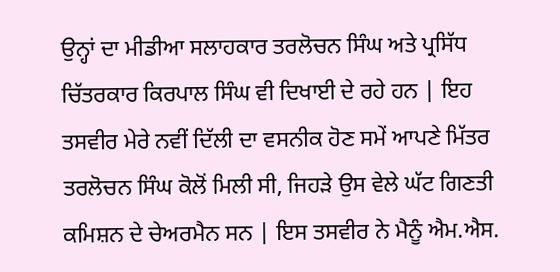ਉਨ੍ਹਾਂ ਦਾ ਮੀਡੀਆ ਸਲਾਹਕਾਰ ਤਰਲੋਚਨ ਸਿੰਘ ਅਤੇ ਪ੍ਰਸਿੱਧ ਚਿੱਤਰਕਾਰ ਕਿਰਪਾਲ ਸਿੰਘ ਵੀ ਦਿਖਾਈ ਦੇ ਰਹੇ ਹਨ | ਇਹ ਤਸਵੀਰ ਮੇਰੇ ਨਵੀਂ ਦਿੱਲੀ ਦਾ ਵਸਨੀਕ ਹੋਣ ਸਮੇਂ ਆਪਣੇ ਮਿੱਤਰ ਤਰਲੋਚਨ ਸਿੰਘ ਕੋਲੋਂ ਮਿਲੀ ਸੀ, ਜਿਹੜੇ ਉਸ ਵੇਲੇ ਘੱਟ ਗਿਣਤੀ ਕਮਿਸ਼ਨ ਦੇ ਚੇਅਰਮੈਨ ਸਨ | ਇਸ ਤਸਵੀਰ ਨੇ ਮੈਨੂੰ ਐਮ.ਐਸ.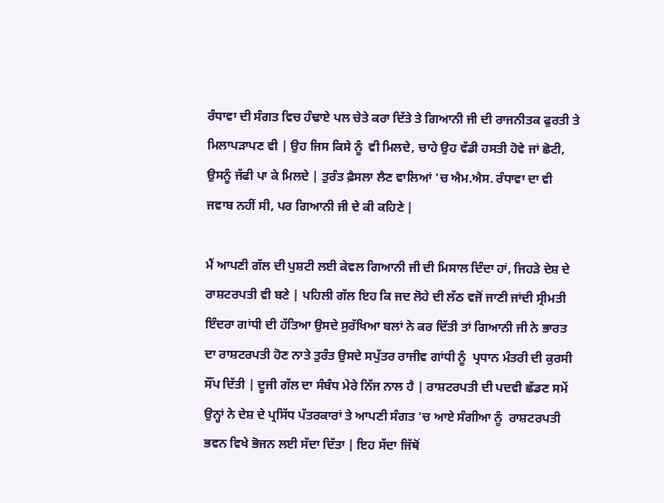ਰੰਧਾਵਾ ਦੀ ਸੰਗਤ ਵਿਚ ਹੰਢਾਏ ਪਲ ਚੇਤੇ ਕਰਾ ਦਿੱਤੇ ਤੇ ਗਿਆਨੀ ਜੀ ਦੀ ਰਾਜਨੀਤਕ ਫੁਰਤੀ ਤੇ ਮਿਲਾਪੜਾਪਣ ਵੀ | ਉਹ ਜਿਸ ਕਿਸੇ ਨੂੰ  ਵੀ ਮਿਲਦੇ, ਚਾਹੇ ਉਹ ਵੱਡੀ ਹਸਤੀ ਹੋਵੇ ਜਾਂ ਛੋਟੀ, ਉਸਨੂੰ ਜੱਫੀ ਪਾ ਕੇ ਮਿਲਦੇ | ਤੁਰੰਤ ਫ਼ੈਸਲਾ ਲੈਣ ਵਾਲਿਆਂ 'ਚ ਐਮ.ਐਸ. ਰੰਧਾਵਾ ਦਾ ਵੀ ਜਵਾਬ ਨਹੀਂ ਸੀ, ਪਰ ਗਿਆਨੀ ਜੀ ਦੇ ਕੀ ਕਹਿਣੇ |

ਮੈਂ ਆਪਣੀ ਗੱਲ ਦੀ ਪੁਸ਼ਟੀ ਲਈ ਕੇਵਲ ਗਿਆਨੀ ਜੀ ਦੀ ਮਿਸਾਲ ਦਿੰਦਾ ਹਾਂ, ਜਿਹੜੇ ਦੇਸ਼ ਦੇ ਰਾਸ਼ਟਰਪਤੀ ਵੀ ਬਣੇ | ਪਹਿਲੀ ਗੱਲ ਇਹ ਕਿ ਜਦ ਲੋਹੇ ਦੀ ਲੱਠ ਵਜੋਂ ਜਾਣੀ ਜਾਂਦੀ ਸ੍ਰੀਮਤੀ ਇੰਦਰਾ ਗਾਂਧੀ ਦੀ ਹੱਤਿਆ ਉਸਦੇ ਸੁਰੱਖਿਆ ਬਲਾਂ ਨੇ ਕਰ ਦਿੱਤੀ ਤਾਂ ਗਿਆਨੀ ਜੀ ਨੇ ਭਾਰਤ ਦਾ ਰਾਸ਼ਟਰਪਤੀ ਹੋਣ ਨਾਤੇ ਤੁਰੰਤ ਉਸਦੇ ਸਪੁੱਤਰ ਰਾਜੀਵ ਗਾਂਧੀ ਨੂੰ  ਪ੍ਰਧਾਨ ਮੰਤਰੀ ਦੀ ਕੁਰਸੀ ਸੌਂਪ ਦਿੱਤੀ | ਦੂਜੀ ਗੱਲ ਦਾ ਸੰਬੰਧ ਮੇਰੇ ਨਿੱਜ ਨਾਲ ਹੈ | ਰਾਸ਼ਟਰਪਤੀ ਦੀ ਪਦਵੀ ਛੱਡਣ ਸਮੇਂ ਉਨ੍ਹਾਂ ਨੇ ਦੇਸ਼ ਦੇ ਪ੍ਰਸਿੱਧ ਪੱਤਰਕਾਰਾਂ ਤੇ ਆਪਣੀ ਸੰਗਤ 'ਚ ਆਏ ਸੰਗੀਆ ਨੂੰ  ਰਾਸ਼ਟਰਪਤੀ ਭਵਨ ਵਿਖੇ ਭੋਜਨ ਲਈ ਸੱਦਾ ਦਿੱਤਾ | ਇਹ ਸੱਦਾ ਜਿੱਥੋਂ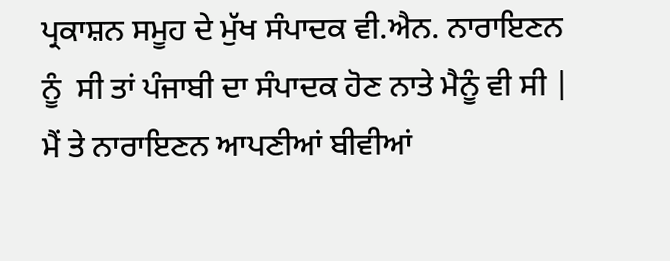ਪ੍ਰਕਾਸ਼ਨ ਸਮੂਹ ਦੇ ਮੁੱਖ ਸੰਪਾਦਕ ਵੀ.ਐਨ. ਨਾਰਾਇਣਨ ਨੂੰ  ਸੀ ਤਾਂ ਪੰਜਾਬੀ ਦਾ ਸੰਪਾਦਕ ਹੋਣ ਨਾਤੇ ਮੈਨੂੰ ਵੀ ਸੀ | ਮੈਂ ਤੇ ਨਾਰਾਇਣਨ ਆਪਣੀਆਂ ਬੀਵੀਆਂ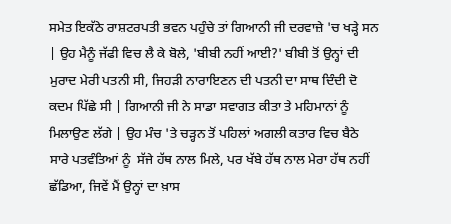ਸਮੇਤ ਇਕੱਠੇ ਰਾਸ਼ਟਰਪਤੀ ਭਵਨ ਪਹੁੰਚੇ ਤਾਂ ਗਿਆਨੀ ਜੀ ਦਰਵਾਜ਼ੇ 'ਚ ਖੜ੍ਹੇ ਸਨ | ਉਹ ਮੈਨੂੰ ਜੱਫੀ ਵਿਚ ਲੈ ਕੇ ਬੋਲੇ, 'ਬੀਬੀ ਨਹੀਂ ਆਈ?' ਬੀਬੀ ਤੋਂ ਉਨ੍ਹਾਂ ਦੀ ਮੁਰਾਦ ਮੇਰੀ ਪਤਨੀ ਸੀ, ਜਿਹੜੀ ਨਾਰਾਇਣਨ ਦੀ ਪਤਨੀ ਦਾ ਸਾਥ ਦਿੰਦੀ ਦੋ ਕਦਮ ਪਿੱਛੇ ਸੀ | ਗਿਆਨੀ ਜੀ ਨੇ ਸਾਡਾ ਸਵਾਗਤ ਕੀਤਾ ਤੇ ਮਹਿਮਾਨਾਂ ਨੂੰ  ਮਿਲਾਉਣ ਲੱਗੇ | ਉਹ ਮੰਚ 'ਤੇ ਚੜ੍ਹਨ ਤੋਂ ਪਹਿਲਾਂ ਅਗਲੀ ਕਤਾਰ ਵਿਚ ਬੈਠੇ ਸਾਰੇ ਪਤਵੰਤਿਆਂ ਨੂੰ  ਸੱਜੇ ਹੱਥ ਨਾਲ ਮਿਲੇ, ਪਰ ਖੱਬੇ ਹੱਥ ਨਾਲ ਮੇਰਾ ਹੱਥ ਨਹੀਂ ਛੱਡਿਆ, ਜਿਵੇਂ ਮੈਂ ਉਨ੍ਹਾਂ ਦਾ ਖ਼ਾਸ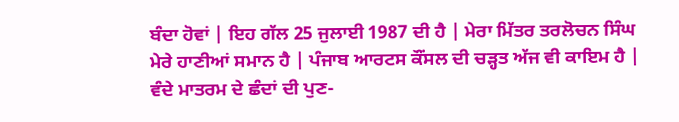ਬੰਦਾ ਹੋਵਾਂ | ਇਹ ਗੱਲ 25 ਜੁਲਾਈ 1987 ਦੀ ਹੈ | ਮੇਰਾ ਮਿੱਤਰ ਤਰਲੋਚਨ ਸਿੰਘ ਮੇਰੇ ਹਾਣੀਆਂ ਸਮਾਨ ਹੈ | ਪੰਜਾਬ ਆਰਟਸ ਕੌਂਸਲ ਦੀ ਚੜ੍ਹਤ ਅੱਜ ਵੀ ਕਾਇਮ ਹੈ |
ਵੰਦੇ ਮਾਤਰਮ ਦੇ ਛੰਦਾਂ ਦੀ ਪੁਣ-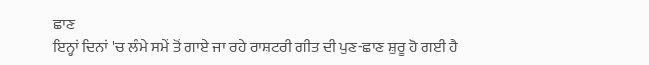ਛਾਣ
ਇਨ੍ਹਾਂ ਦਿਨਾਂ 'ਚ ਲੰਮੇ ਸਮੇਂ ਤੋਂ ਗਾਏ ਜਾ ਰਹੇ ਰਾਸ਼ਟਰੀ ਗੀਤ ਦੀ ਪੁਣ-ਛਾਣ ਸ਼ੁਰੂ ਹੋ ਗਈ ਹੈ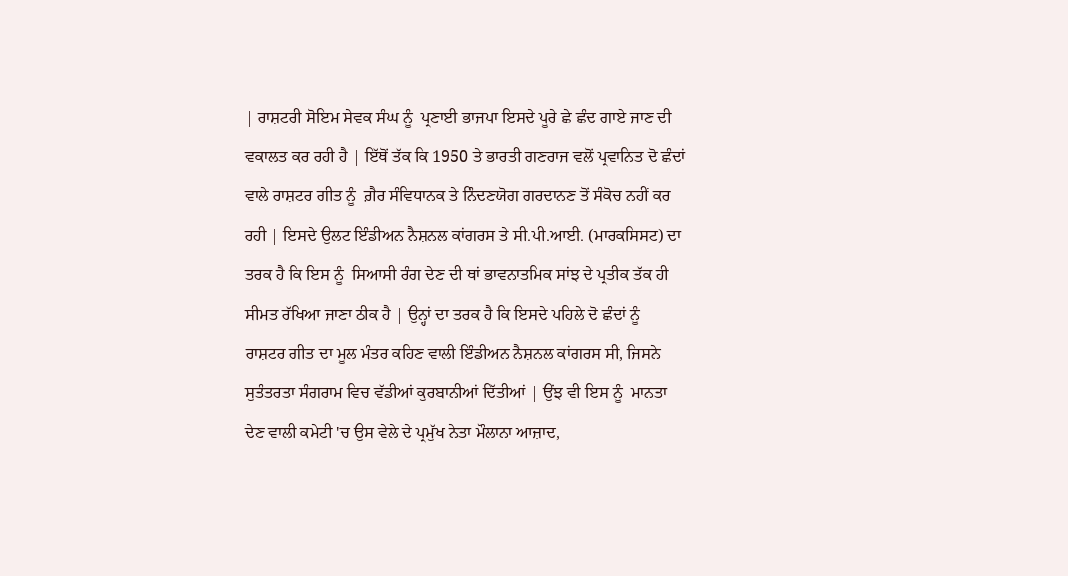| ਰਾਸ਼ਟਰੀ ਸੋਇਮ ਸੇਵਕ ਸੰਘ ਨੂੰ  ਪ੍ਰਣਾਈ ਭਾਜਪਾ ਇਸਦੇ ਪੂਰੇ ਛੇ ਛੰਦ ਗਾਏ ਜਾਣ ਦੀ ਵਕਾਲਤ ਕਰ ਰਹੀ ਹੈ | ਇੱਥੋਂ ਤੱਕ ਕਿ 1950 ਤੇ ਭਾਰਤੀ ਗਣਰਾਜ ਵਲੋਂ ਪ੍ਰਵਾਨਿਤ ਦੋ ਛੰਦਾਂ ਵਾਲੇ ਰਾਸ਼ਟਰ ਗੀਤ ਨੂੰ  ਗ਼ੈਰ ਸੰਵਿਧਾਨਕ ਤੇ ਨਿੰਦਣਯੋਗ ਗਰਦਾਨਣ ਤੋਂ ਸੰਕੋਚ ਨਹੀਂ ਕਰ ਰਹੀ | ਇਸਦੇ ਉਲਟ ਇੰਡੀਅਨ ਨੈਸ਼ਨਲ ਕਾਂਗਰਸ ਤੇ ਸੀ.ਪੀ.ਆਈ. (ਮਾਰਕਸਿਸਟ) ਦਾ ਤਰਕ ਹੈ ਕਿ ਇਸ ਨੂੰ  ਸਿਆਸੀ ਰੰਗ ਦੇਣ ਦੀ ਥਾਂ ਭਾਵਨਾਤਮਿਕ ਸਾਂਝ ਦੇ ਪ੍ਰਤੀਕ ਤੱਕ ਹੀ ਸੀਮਤ ਰੱਖਿਆ ਜਾਣਾ ਠੀਕ ਹੈ | ਉਨ੍ਹਾਂ ਦਾ ਤਰਕ ਹੈ ਕਿ ਇਸਦੇ ਪਹਿਲੇ ਦੋ ਛੰਦਾਂ ਨੂੰ  ਰਾਸ਼ਟਰ ਗੀਤ ਦਾ ਮੂਲ ਮੰਤਰ ਕਹਿਣ ਵਾਲੀ ਇੰਡੀਅਨ ਨੈਸ਼ਨਲ ਕਾਂਗਰਸ ਸੀ, ਜਿਸਨੇ ਸੁਤੰਤਰਤਾ ਸੰਗਰਾਮ ਵਿਚ ਵੱਡੀਆਂ ਕੁਰਬਾਨੀਆਂ ਦਿੱਤੀਆਂ | ਉਂਝ ਵੀ ਇਸ ਨੂੰ  ਮਾਨਤਾ ਦੇਣ ਵਾਲੀ ਕਮੇਟੀ 'ਚ ਉਸ ਵੇਲੇ ਦੇ ਪ੍ਰਮੁੱਖ ਨੇਤਾ ਮੌਲਾਨਾ ਆਜ਼ਾਦ,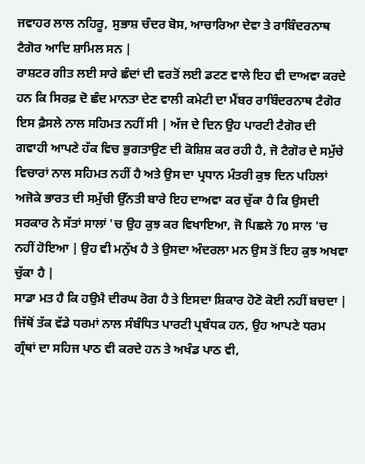ਜਵਾਹਰ ਲਾਲ ਨਹਿਰੂ, ਸੁਭਾਸ਼ ਚੰਦਰ ਬੋਸ, ਆਚਾਰਿਆ ਦੇਵਾ ਤੇ ਰਾਬਿੰਦਰਨਾਥ ਟੈਗੋਰ ਆਦਿ ਸ਼ਾਮਿਲ ਸਨ |
ਰਾਸ਼ਟਰ ਗੀਤ ਲਈ ਸਾਰੇ ਛੰਦਾਂ ਦੀ ਵਰਤੋਂ ਲਈ ਡਟਣ ਵਾਲੇ ਇਹ ਵੀ ਦਾਅਵਾ ਕਰਦੇ ਹਨ ਕਿ ਸਿਰਫ਼ ਦੋ ਛੰਦ ਮਾਨਤਾ ਦੇਣ ਵਾਲੀ ਕਮੇਟੀ ਦਾ ਮੈਂਬਰ ਰਾਬਿੰਦਰਨਾਥ ਟੈਗੋਰ ਇਸ ਫ਼ੈਸਲੇ ਨਾਲ ਸਹਿਮਤ ਨਹੀਂ ਸੀ | ਅੱਜ ਦੇ ਦਿਨ ਉਹ ਪਾਰਟੀ ਟੈਗੋਰ ਦੀ ਗਵਾਹੀ ਆਪਣੇ ਹੱਕ ਵਿਚ ਭੁਗਤਾਉਣ ਦੀ ਕੋਸ਼ਿਸ਼ ਕਰ ਰਹੀ ਹੈ, ਜੋ ਟੈਗੋਰ ਦੇ ਸਮੁੱਚੇ ਵਿਚਾਰਾਂ ਨਾਲ ਸਹਿਮਤ ਨਹੀਂ ਹੈ ਅਤੇ ਉਸ ਦਾ ਪ੍ਰਧਾਨ ਮੰਤਰੀ ਕੁਝ ਦਿਨ ਪਹਿਲਾਂ ਅਜੋਕੇ ਭਾਰਤ ਦੀ ਸਮੁੱਚੀ ਉੱਨਤੀ ਬਾਰੇ ਇਹ ਦਾਅਵਾ ਕਰ ਚੁੱਕਾ ਹੈ ਕਿ ਉਸਦੀ ਸਰਕਾਰ ਨੇ ਸੱਤਾਂ ਸਾਲਾਂ 'ਚ ਉਹ ਕੁਝ ਕਰ ਵਿਖਾਇਆ, ਜੋ ਪਿਛਲੇ 70 ਸਾਲ 'ਚ ਨਹੀਂ ਹੋਇਆ | ਉਹ ਵੀ ਮਨੁੱਖ ਹੈ ਤੇ ਉਸਦਾ ਅੰਦਰਲਾ ਮਨ ਉਸ ਤੋਂ ਇਹ ਕੁਝ ਅਖਵਾ ਚੁੱਕਾ ਹੈ |
ਸਾਡਾ ਮਤ ਹੈ ਕਿ ਹਉਮੈ ਦੀਰਘ ਰੋਗ ਹੈ ਤੇ ਇਸਦਾ ਸ਼ਿਕਾਰ ਹੋਣੋ ਕੋਈ ਨਹੀਂ ਬਚਦਾ | ਜਿੱਥੋਂ ਤੱਕ ਵੱਡੇ ਧਰਮਾਂ ਨਾਲ ਸੰਬੰਧਿਤ ਪਾਰਟੀ ਪ੍ਰਬੰਧਕ ਹਨ, ਉਹ ਆਪਣੇ ਧਰਮ ਗ੍ਰੰਥਾਂ ਦਾ ਸਹਿਜ ਪਾਠ ਵੀ ਕਰਦੇ ਹਨ ਤੇ ਅਖੰਡ ਪਾਠ ਵੀ,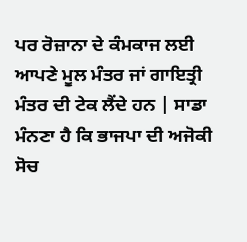ਪਰ ਰੋਜ਼ਾਨਾ ਦੇ ਕੰਮਕਾਜ ਲਈ ਆਪਣੇ ਮੂਲ ਮੰਤਰ ਜਾਂ ਗਾਇਤ੍ਰੀ ਮੰਤਰ ਦੀ ਟੇਕ ਲੈਂਦੇ ਹਨ | ਸਾਡਾ ਮੰਨਣਾ ਹੈ ਕਿ ਭਾਜਪਾ ਦੀ ਅਜੋਕੀ ਸੋਚ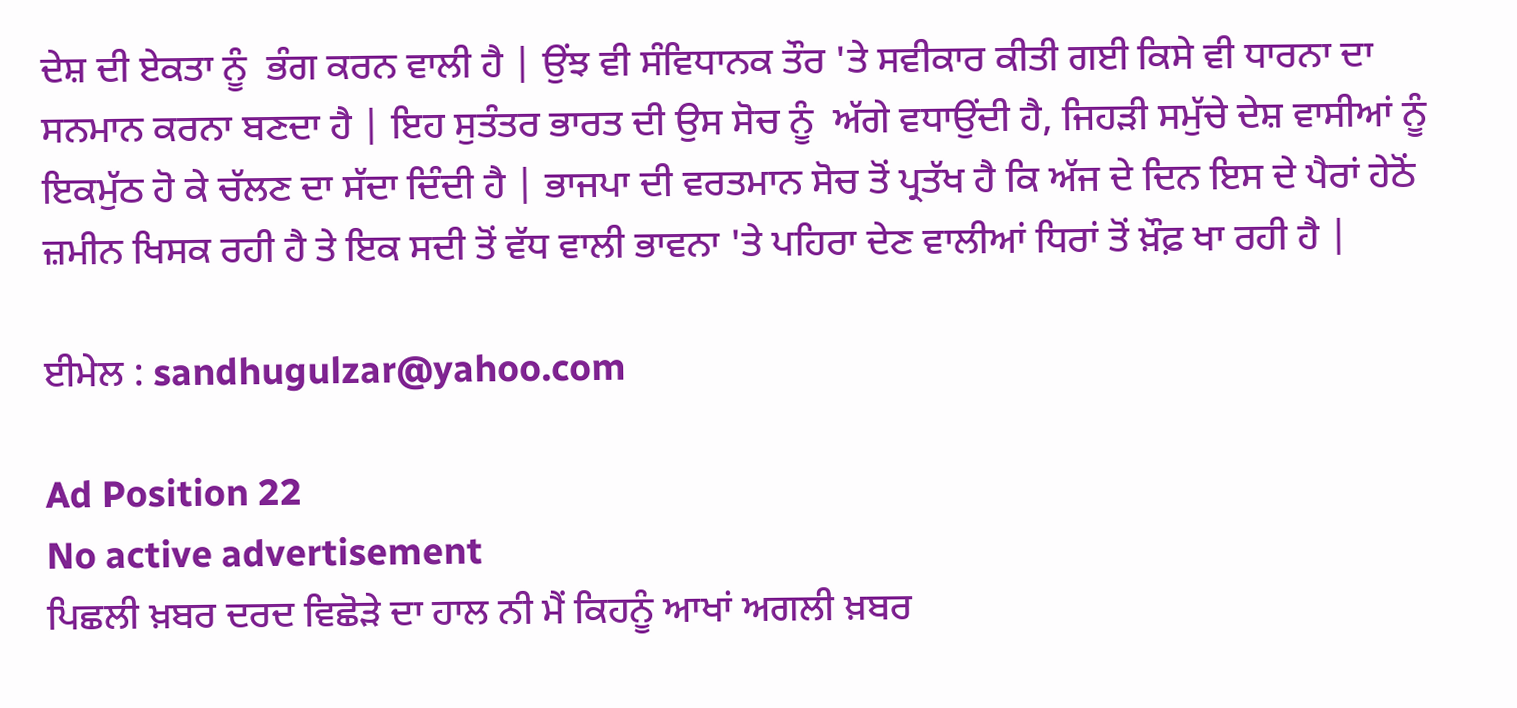ਦੇਸ਼ ਦੀ ਏਕਤਾ ਨੂੰ  ਭੰਗ ਕਰਨ ਵਾਲੀ ਹੈ | ਉਂਝ ਵੀ ਸੰਵਿਧਾਨਕ ਤੌਰ 'ਤੇ ਸਵੀਕਾਰ ਕੀਤੀ ਗਈ ਕਿਸੇ ਵੀ ਧਾਰਨਾ ਦਾ ਸਨਮਾਨ ਕਰਨਾ ਬਣਦਾ ਹੈ | ਇਹ ਸੁਤੰਤਰ ਭਾਰਤ ਦੀ ਉਸ ਸੋਚ ਨੂੰ  ਅੱਗੇ ਵਧਾਉਂਦੀ ਹੈ, ਜਿਹੜੀ ਸਮੁੱਚੇ ਦੇਸ਼ ਵਾਸੀਆਂ ਨੂੰ  ਇਕਮੁੱਠ ਹੋ ਕੇ ਚੱਲਣ ਦਾ ਸੱਦਾ ਦਿੰਦੀ ਹੈ | ਭਾਜਪਾ ਦੀ ਵਰਤਮਾਨ ਸੋਚ ਤੋਂ ਪ੍ਰਤੱਖ ਹੈ ਕਿ ਅੱਜ ਦੇ ਦਿਨ ਇਸ ਦੇ ਪੈਰਾਂ ਹੇਠੋਂ ਜ਼ਮੀਨ ਖਿਸਕ ਰਹੀ ਹੈ ਤੇ ਇਕ ਸਦੀ ਤੋਂ ਵੱਧ ਵਾਲੀ ਭਾਵਨਾ 'ਤੇ ਪਹਿਰਾ ਦੇਣ ਵਾਲੀਆਂ ਧਿਰਾਂ ਤੋਂ ਖ਼ੌਫ਼ ਖਾ ਰਹੀ ਹੈ |

ਈਮੇਲ : sandhugulzar@yahoo.com

Ad Position 22
No active advertisement
ਪਿਛਲੀ ਖ਼ਬਰ ਦਰਦ ਵਿਛੋੜੇ ਦਾ ਹਾਲ ਨੀ ਮੈਂ ਕਿਹਨੂੰ ਆਖਾਂ ਅਗਲੀ ਖ਼ਬਰ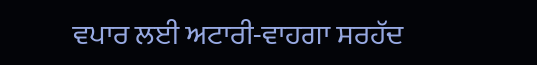ਵਪਾਰ ਲਈ ਅਟਾਰੀ-ਵਾਹਗਾ ਸਰਹੱਦ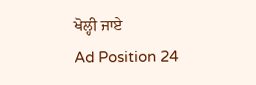ਖੋਲ੍ਹੀ ਜਾਏ
Ad Position 24